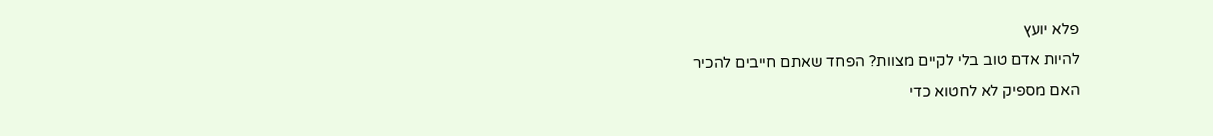פלא יועץ
להיות אדם טוב בלי לקיים מצוות? הפחד שאתם חייבים להכיר
האם מספיק לא לחטוא כדי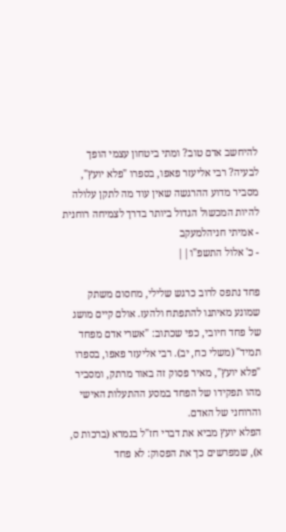להיחשב אדם טוב? ומתי ביטחון עצמי הופך לבעיה? רבי אליעזר פאפו, בספרו "פלא יועץ", מסביר מדוע ההרגשה שאין עוד מה לתקן עלולה להיות המכשול הגדול ביותר בדרך לצמיחה רוחנית
- אמיתי חניהלמעקב
- כ' אלול התשפ"ו||

פחד נתפס לרוב כרגש שלילי, מחסום משתק שמונע מאיתנו להתפתח ולהעז. אולם קיים מושג של פחד חיובי, כפי שכתוב: "אשרי אדם מפחד תמיד" (משלי כח, יב). רבי אליעזר פאפו, בספרו "פלא יועץ", מאיר פסוק זה באור מרתק, ומסביר מהו תפקידו של הפחד במסע ההתעלות האישי והרוחני של האדם.
הפלא יועץ מביא את דברי חז"ל בגמרא (ברכות ס, א), שמפרשים כך את הפסוק: לא פחד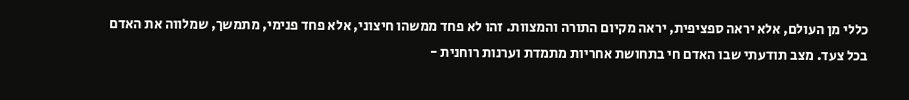כללי מן העולם, אלא יראה ספציפית, יראה מקיום התורה והמצוות. זהו לא פחד ממשהו חיצוני, אלא פחד פנימי, מתמשך, שמלווה את האדם בכל צעד. מצב תודעתי שבו האדם חי בתחושת אחריות מתמדת וערנות רוחנית -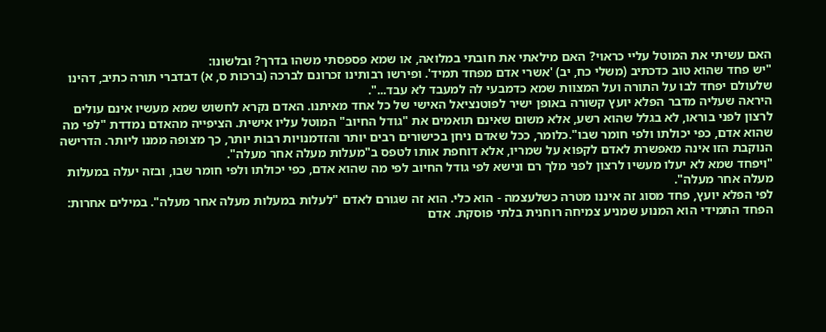האם עשיתי את המוטל עליי כראוי? האם מילאתי את חובתי במלואה, או שמא פספסתי משהו בדרך? ובלשונו:
"יש פחד שהוא טוב כדכתיב (משלי כח, יב) 'אשרי אדם מפחד תמיד'. ופירשו רבותינו זכרונם לברכה (ברכות ס, א) דבדברי תורה כתיב, דהינו שלעולם יפחד לבו על התורה ועל המצוות שמא כדמבעי לה למעבד לא עבד...".
היראה שעליה מדבר הפלא יועץ קשורה באופן ישיר לפוטנציאל האישי של כל אחד מאיתנו. האדם נקרא לחשוש שמא מעשיו אינם עולים לרצון לפני בוראו, לא בגלל שהוא רשע, אלא משום שאינם תואמים את "גודל החיוב" המוטל עליו אישית. הציפייה מהאדם נמדדת "לפי מה שהוא אדם, כפי יכולתו ולפי חומר שבו".כלומר, ככל שאדם ניחן בכישורים רבים יותר והזדמנויות רבות יותר, כך מצופה ממנו ליותר. הדרישה הנוקבת הזו אינה מאפשרת לאדם לקפוא על שמריו, אלא דוחפת אותו לטפס ב"מעלות מעלה אחר מעלה".
"ויפחד שמא לא יעלו מעשיו לרצון לפני מלך רם ונישא לפי גודל החיוב לפי מה שהוא אדם, כפי יכולתו ולפי חומר שבו, ובזה יעלה במעלות מעלה אחר מעלה".
לפי הפלא יועץ, פחד מסוג זה איננו מטרה כשלעצמה - הוא כלי. הוא זה שגורם לאדם "לעלות במעלות מעלה אחר מעלה". במילים אחרות: הפחד התמידי הוא המנוע שמניע צמיחה רוחנית בלתי פוסקת. אדם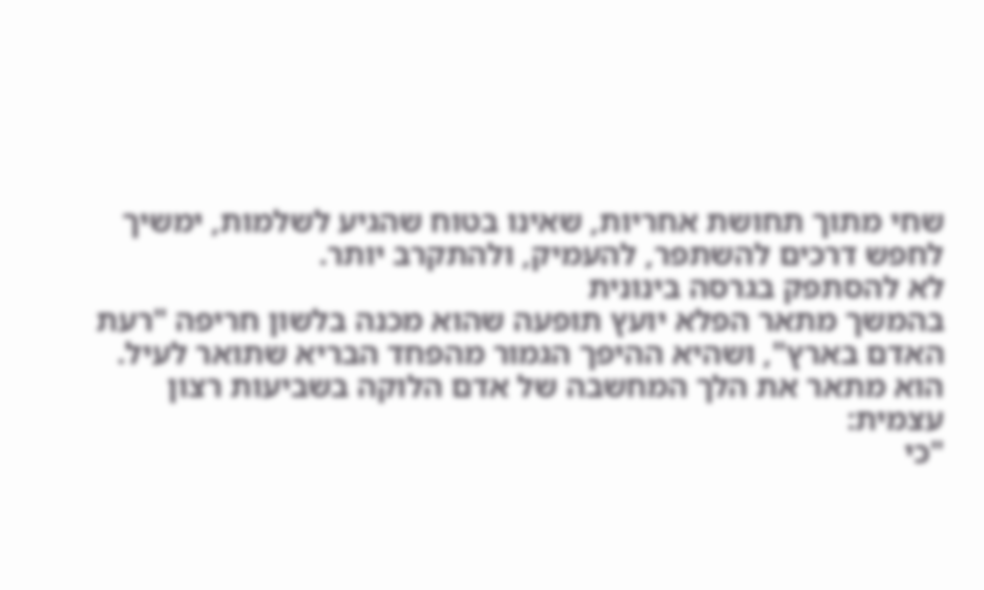שחי מתוך תחושת אחריות, שאינו בטוח שהגיע לשלמות, ימשיך לחפש דרכים להשתפר, להעמיק, ולהתקרב יותר.
לא להסתפק בגרסה בינונית
בהמשך מתאר הפלא יועץ תופעה שהוא מכנה בלשון חריפה "רעת האדם בארץ", ושהיא ההיפך הגמור מהפחד הבריא שתואר לעיל. הוא מתאר את הלך המחשבה של אדם הלוקה בשביעות רצון עצמית:
"כי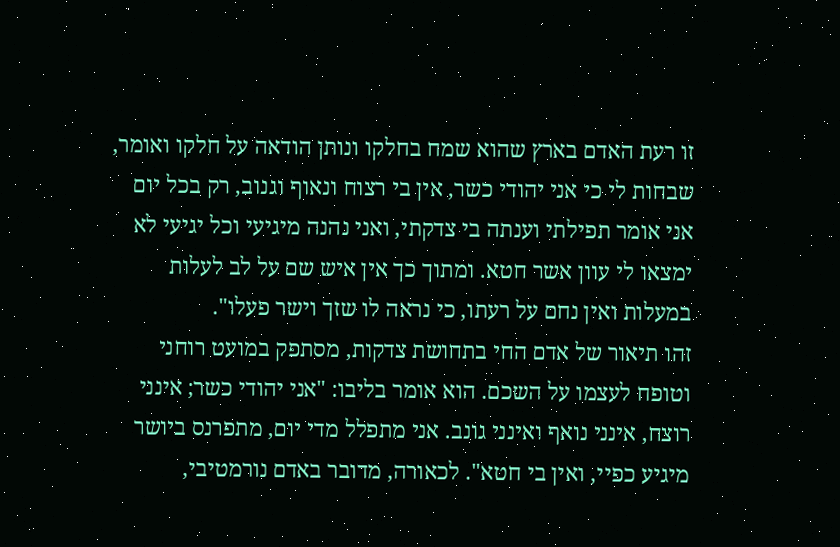זו רעת האדם בארץ שהוא שמח בחלקו ונותן הודאה על חלקו ואומר, שבחות לי כי אני יהודי כשר, אין בי רצוח ונאוף וגנוב, רק בכל יום אני אומר תפילתי וענתה בי צדקתי, ואני נהנה מיגיעי וכל יגיעי לא ימצאו לי עוון אשר חטא. ומתוך כך אין איש שם על לב לעלות במעלות ואין נחם על רעתו, כי נראה לו שזך וישר פעלו".
זהו תיאור של אדם החי בתחושת צדקות, מסתפק במועט רוחני וטופח לעצמו על השכם. הוא אומר בליבו: "אני יהודי כשר; אינני רוצח, אינני נואף ואינני גונב. אני מתפלל מדי יום, מתפרנס ביושר מיגיע כפיי, ואין בי חטא". לכאורה, מדובר באדם נורמטיבי,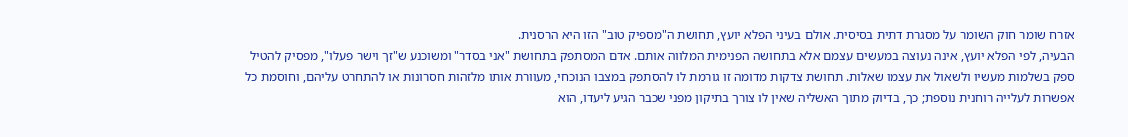אזרח שומר חוק השומר על מסגרת דתית בסיסית. אולם בעיני הפלא יועץ, תחושת ה"מספיק טוב" הזו היא הרסנית.
הבעיה, לפי הפלא יועץ, אינה נעוצה במעשים עצמם אלא בתחושה הפנימית המלווה אותם. אדם המסתפק בתחושת "אני בסדר" ומשוכנע ש"זך וישר פעלו", מפסיק להטיל ספק בשלמות מעשיו ולשאול את עצמו שאלות. תחושת צדקות מדומה זו גורמת לו להסתפק במצבו הנוכחי, מעוורת אותו מלזהות חסרונות או להתחרט עליהם, וחוסמת כל אפשרות לעלייה רוחנית נוספת; כך, בדיוק מתוך האשליה שאין לו צורך בתיקון מפני שכבר הגיע ליעדו, הוא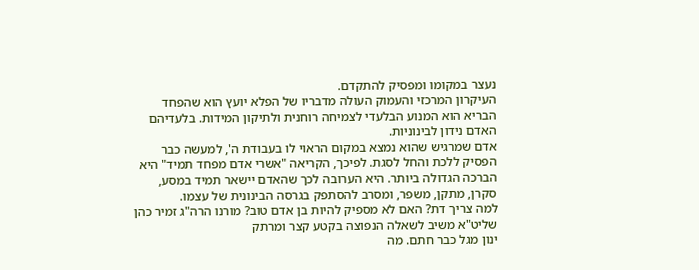נעצר במקומו ומפסיק להתקדם.
העיקרון המרכזי והעמוק העולה מדבריו של הפלא יועץ הוא שהפחד הבריא הוא המנוע הבלעדי לצמיחה רוחנית ולתיקון המידות. בלעדיהם האדם נידון לבינוניות.
אדם שמרגיש שהוא נמצא במקום הראוי לו בעבודת ה', למעשה כבר הפסיק ללכת והחל לסגת. לפיכך, הקריאה "אשרי אדם מפחד תמיד" היא הברכה הגדולה ביותר. היא הערובה לכך שהאדם יישאר תמיד במסע, סקרן, מתקן, משפר, ומסרב להסתפק בגרסה הבינונית של עצמו.
למה צריך דת? האם לא מספיק להיות בן אדם טוב? מורנו הרה"ג זמיר כהן שליט"א משיב לשאלה הנפוצה בקטע קצר ומרתק
ינון מגל כבר חתם. מה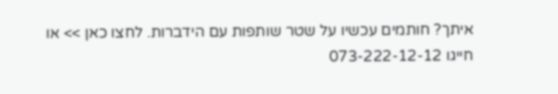איתך? חותמים עכשיו על שטר שותפות עם הידברות. לחצו כאן >> או חייגו 073-222-12-12